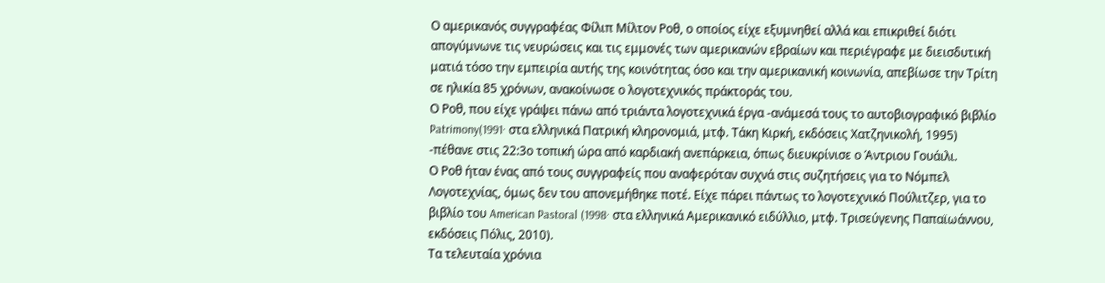Ο αμερικανός συγγραφέας Φίλιπ Μίλτον Ροθ, ο οποίος είχε εξυμνηθεί αλλά και επικριθεί διότι απογύμνωνε τις νευρώσεις και τις εμμονές των αμερικανών εβραίων και περιέγραφε με διεισδυτική ματιά τόσο την εμπειρία αυτής της κοινότητας όσο και την αμερικανική κοινωνία, απεβίωσε την Τρίτη σε ηλικία 85 χρόνων, ανακοίνωσε ο λογοτεχνικός πράκτοράς του.
Ο Ροθ, που είχε γράψει πάνω από τριάντα λογοτεχνικά έργα -ανάμεσά τους το αυτοβιογραφικό βιβλίο Patrimony(1991· στα ελληνικά Πατρική κληρονομιά, μτφ. Τάκη Κιρκή, εκδόσεις Χατζηνικολή, 1995) -πέθανε στις 22:3ο τοπική ώρα από καρδιακή ανεπάρκεια, όπως διευκρίνισε ο Άντριου Γουάιλι.
Ο Ροθ ήταν ένας από τους συγγραφείς που αναφερόταν συχνά στις συζητήσεις για το Νόμπελ Λογοτεχνίας, όμως δεν του απονεμήθηκε ποτέ. Είχε πάρει πάντως το λογοτεχνικό Πούλιτζερ, για το βιβλίο του American Pastoral (1998· στα ελληνικά Αμερικανικό ειδύλλιο, μτφ. Τρισεύγενης Παπαϊωάννου, εκδόσεις Πόλις, 2010).
Τα τελευταία χρόνια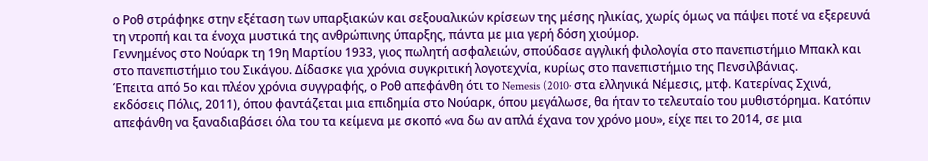ο Ροθ στράφηκε στην εξέταση των υπαρξιακών και σεξουαλικών κρίσεων της μέσης ηλικίας, χωρίς όμως να πάψει ποτέ να εξερευνά τη ντροπή και τα ένοχα μυστικά της ανθρώπινης ύπαρξης, πάντα με μια γερή δόση χιούμορ.
Γεννημένος στο Νούαρκ τη 19η Μαρτίου 1933, γιος πωλητή ασφαλειών, σπούδασε αγγλική φιλολογία στο πανεπιστήμιο Μπακλ και στο πανεπιστήμιο του Σικάγου. Δίδασκε για χρόνια συγκριτική λογοτεχνία, κυρίως στο πανεπιστήμιο της Πενσιλβάνιας.
Έπειτα από 5ο και πλέον χρόνια συγγραφής, ο Ροθ απεφάνθη ότι το Nemesis (2010· στα ελληνικά Νέμεσις, μτφ. Κατερίνας Σχινά, εκδόσεις Πόλις, 2011), όπου φαντάζεται μια επιδημία στο Νούαρκ, όπου μεγάλωσε, θα ήταν το τελευταίο του μυθιστόρημα. Κατόπιν απεφάνθη να ξαναδιαβάσει όλα του τα κείμενα με σκοπό «να δω αν απλά έχανα τον χρόνο μου», είχε πει το 2014, σε μια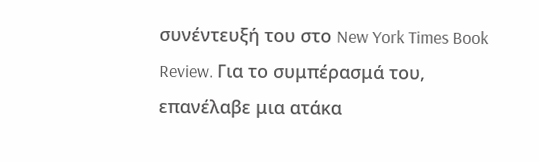συνέντευξή του στο New York Times Book Review. Για το συμπέρασμά του, επανέλαβε μια ατάκα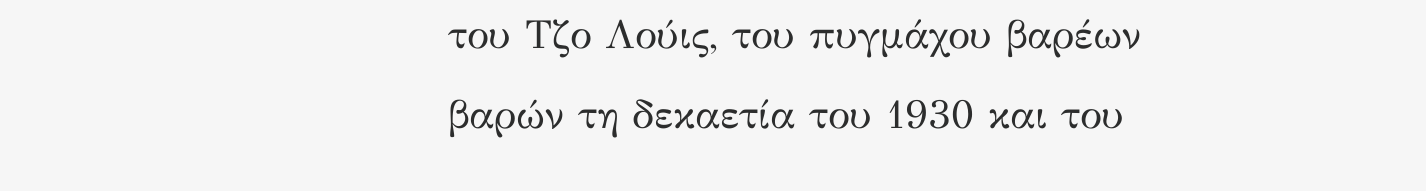του Τζο Λούις, του πυγμάχου βαρέων βαρών τη δεκαετία του 1930 και του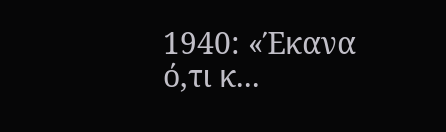1940: «Έκανα ό,τι κ...